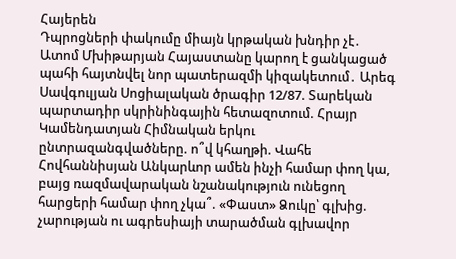Հայերեն
Դպրոցների փակումը միայն կրթական խնդիր չէ․ Ատոմ Մխիթարյան Հայաստանը կարող է ցանկացած պահի հայտնվել նոր պատերազմի կիզակետում․ Արեգ Սավգուլյան Սոցիալական ծրագիր 12/87. Տարեկան պարտադիր սկրինինգային հետազոտում. Հրայր Կամենդատյան Հիմնական երկու ընտրազանգվածները. ո՞վ կհաղթի. Վահե Հովհաննիսյան Անկարևոր ամեն ինչի համար փող կա, բայց ռազմավարական նշանակություն ունեցող հարցերի համար փող չկա՞. «Փաստ» Ձուկը՝ գլխից. չարության ու ագրեսիայի տարածման գլխավոր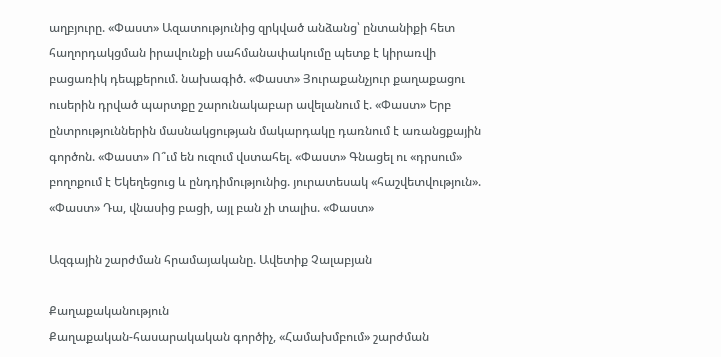աղբյուրը. «Փաստ» Ազատությունից զրկված անձանց՝ ընտանիքի հետ հաղորդակցման իրավունքի սահմանափակումը պետք է կիրառվի բացառիկ դեպքերում. նախագիծ. «Փաստ» Յուրաքանչյուր քաղաքացու ուսերին դրված պարտքը շարունակաբար ավելանում է. «Փաստ» Երբ ընտրություններին մասնակցության մակարդակը դառնում է առանցքային գործոն. «Փաստ» Ո՞ւմ են ուզում վստահել. «Փաստ» Գնացել ու «դրսում» բողոքում է Եկեղեցուց և ընդդիմությունից. յուրատեսակ «հաշվետվություն». «Փաստ» Դա, վնասից բացի, այլ բան չի տալիս. «Փաստ»

Ազգային շարժման հրամայականը. Ավետիք Չալաբյան

Քաղաքականություն
Քաղաքական-հասարակական գործիչ, «Համախմբում» շարժման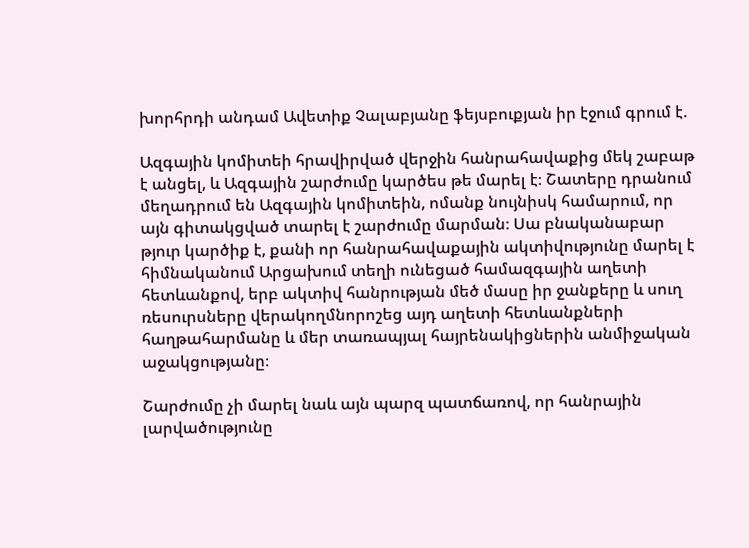խորհրդի անդամ Ավետիք Չալաբյանը ֆեյսբուքյան իր էջում գրում է.

Ազգային կոմիտեի հրավիրված վերջին հանրահավաքից մեկ շաբաթ է անցել, և Ազգային շարժումը կարծես թե մարել է։ Շատերը դրանում մեղադրում են Ազգային կոմիտեին, ոմանք նույնիսկ համարում, որ այն գիտակցված տարել է շարժումը մարման։ Սա բնականաբար թյուր կարծիք է, քանի որ հանրահավաքային ակտիվությունը մարել է հիմնականում Արցախում տեղի ունեցած համազգային աղետի հետևանքով, երբ ակտիվ հանրության մեծ մասը իր ջանքերը և սուղ ռեսուրսները վերակողմնորոշեց այդ աղետի հետևանքների հաղթահարմանը և մեր տառապյալ հայրենակիցներին անմիջական աջակցությանը։

Շարժումը չի մարել նաև այն պարզ պատճառով, որ հանրային լարվածությունը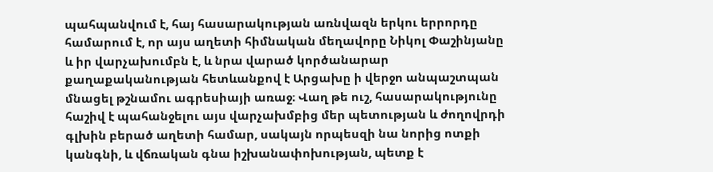պահպանվում է, հայ հասարակության առնվազն երկու երրորդը համարում է, որ այս աղետի հիմնական մեղավորը Նիկոլ Փաշինյանը և իր վարչախումբն է, և նրա վարած կործանարար քաղաքականության հետևանքով է Արցախը ի վերջո անպաշտպան մնացել թշնամու ագրեսիայի առաջ։ Վաղ թե ուշ, հասարակությունը հաշիվ է պահանջելու այս վարչախմբից մեր պետության և ժողովրդի գլխին բերած աղետի համար, սակայն որպեսզի նա նորից ոտքի կանգնի, և վճռական գնա իշխանափոխության, պետք է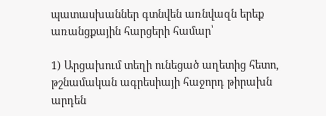պատասխաններ գտնվեն առնվազն երեք առանցքային հարցերի համար՝

1) Արցախում տեղի ունեցած աղետից հետո, թշնամական ագրեսիայի հաջորդ թիրախն արդեն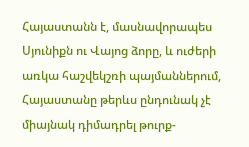Հայաստանն է, մասնավորապես Սյունիքն ու Վայոց ձորը, և ուժերի առկա հաշվեկշռի պայմաններում, Հայաստանը թերևս ընդունակ չէ միայնակ դիմադրել թուրք-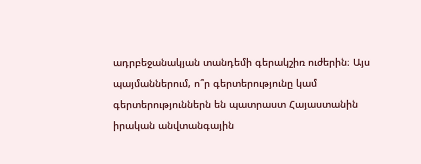ադրբեջանակյան տանդեմի գերակշիռ ուժերին։ Այս պայմաններում, ո՞ր գերտերությունը կամ գերտերություններն են պատրաստ Հայաստանին իրական անվտանգային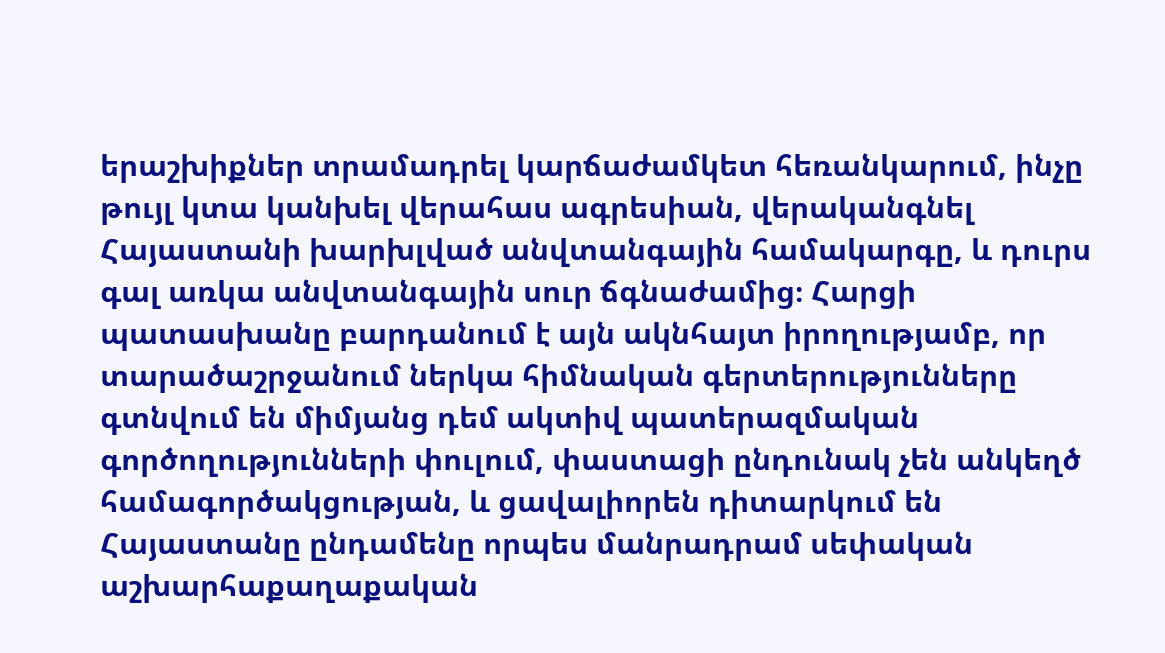երաշխիքներ տրամադրել կարճաժամկետ հեռանկարում, ինչը թույլ կտա կանխել վերահաս ագրեսիան, վերականգնել Հայաստանի խարխլված անվտանգային համակարգը, և դուրս գալ առկա անվտանգային սուր ճգնաժամից։ Հարցի պատասխանը բարդանում է այն ակնհայտ իրողությամբ, որ տարածաշրջանում ներկա հիմնական գերտերությունները գտնվում են միմյանց դեմ ակտիվ պատերազմական գործողությունների փուլում, փաստացի ընդունակ չեն անկեղծ համագործակցության, և ցավալիորեն դիտարկում են Հայաստանը ընդամենը որպես մանրադրամ սեփական աշխարհաքաղաքական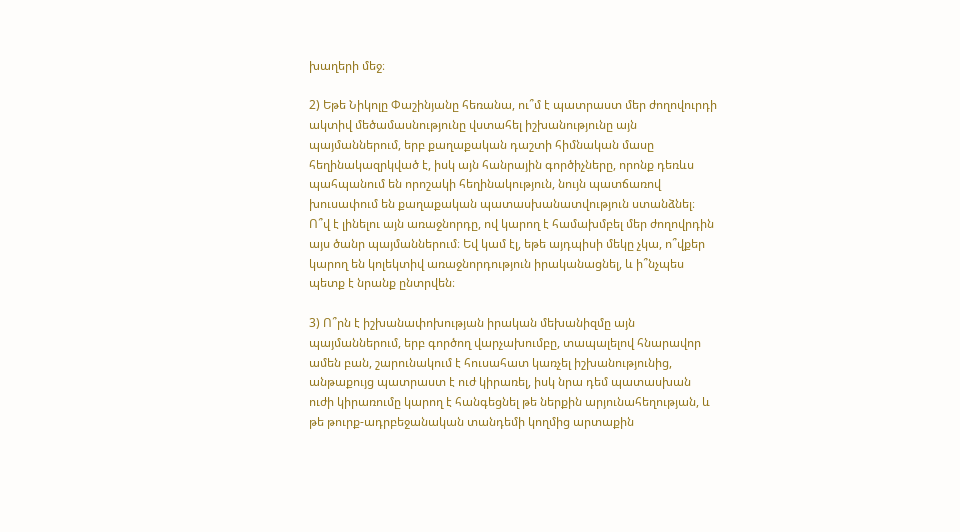խաղերի մեջ։

2) Եթե Նիկոլը Փաշինյանը հեռանա, ու՞մ է պատրաստ մեր ժողովուրդի ակտիվ մեծամասնությունը վստահել իշխանությունը այն պայմաններում, երբ քաղաքական դաշտի հիմնական մասը հեղինակազրկված է, իսկ այն հանրային գործիչները, որոնք դեռևս պահպանում են որոշակի հեղինակություն, նույն պատճառով խուսափում են քաղաքական պատասխանատվություն ստանձնել։ Ո՞վ է լինելու այն առաջնորդը, ով կարող է համախմբել մեր ժողովրդին այս ծանր պայմաններում։ Եվ կամ էլ, եթե այդպիսի մեկը չկա, ո՞վքեր կարող են կոլեկտիվ առաջնորդություն իրականացնել, և ի՞նչպես պետք է նրանք ընտրվեն։

3) Ո՞րն է իշխանափոխության իրական մեխանիզմը այն պայմաններում, երբ գործող վարչախումբը, տապալելով հնարավոր ամեն բան, շարունակում է հուսահատ կառչել իշխանությունից, անթաքույց պատրաստ է ուժ կիրառել, իսկ նրա դեմ պատասխան ուժի կիրառումը կարող է հանգեցնել թե ներքին արյունահեղության, և թե թուրք-ադրբեջանական տանդեմի կողմից արտաքին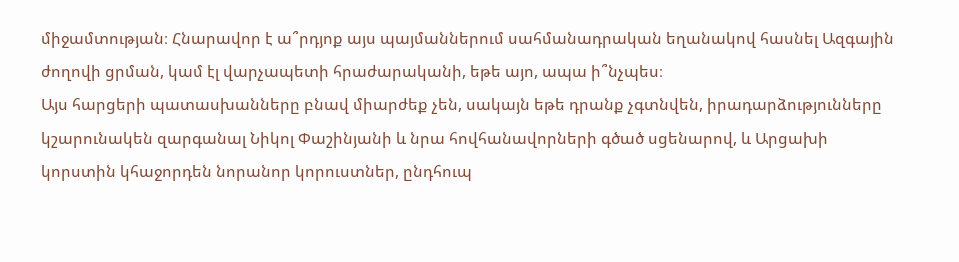միջամտության։ Հնարավոր է ա՞րդյոք այս պայմաններում սահմանադրական եղանակով հասնել Ազգային ժողովի ցրման, կամ էլ վարչապետի հրաժարականի, եթե այո, ապա ի՞նչպես։
Այս հարցերի պատասխանները բնավ միարժեք չեն, սակայն եթե դրանք չգտնվեն, իրադարձությունները կշարունակեն զարգանալ Նիկոլ Փաշինյանի և նրա հովհանավորների գծած սցենարով, և Արցախի կորստին կհաջորդեն նորանոր կորուստներ, ընդհուպ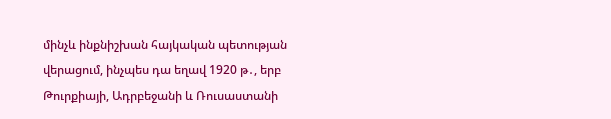մինչև ինքնիշխան հայկական պետության վերացում, ինչպես դա եղավ 1920 թ․, երբ Թուրքիայի, Ադրբեջանի և Ռուսաստանի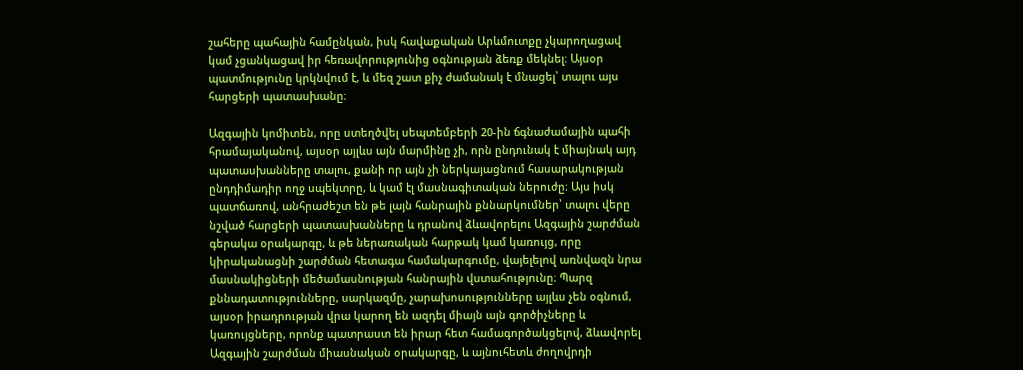շահերը պահային համընկան, իսկ հավաքական Արևմուտքը չկարողացավ կամ չցանկացավ իր հեռավորությունից օգնության ձեռք մեկնել։ Այսօր պատմությունը կրկնվում է, և մեզ շատ քիչ ժամանակ է մնացել՝ տալու այս հարցերի պատասխանը։

Ազգային կոմիտեն, որը ստեղծվել սեպտեմբերի 20-ին ճգնաժամային պահի հրամայականով, այսօր այլևս այն մարմինը չի, որն ընդունակ է միայնակ այդ պատասխանները տալու, քանի որ այն չի ներկայացնում հասարակության ընդդիմադիր ողջ սպեկտրը, և կամ էլ մասնագիտական ներուժը։ Այս իսկ պատճառով, անհրաժեշտ են թե լայն հանրային քննարկումներ՝ տալու վերը նշված հարցերի պատասխանները և դրանով ձևավորելու Ազգային շարժման գերակա օրակարգը, և թե ներառական հարթակ կամ կառույց, որը կիրականացնի շարժման հետագա համակարգումը, վայելելով առնվազն նրա մասնակիցների մեծամասնության հանրային վստահությունը։ Պարզ քննադատությունները, սարկազմը, չարախոսությունները այլևս չեն օգնում, այսօր իրադրության վրա կարող են ազդել միայն այն գործիչները և կառույցները, որոնք պատրաստ են իրար հետ համագործակցելով, ձևավորել Ազգային շարժման միասնական օրակարգը, և այնուհետև ժողովրդի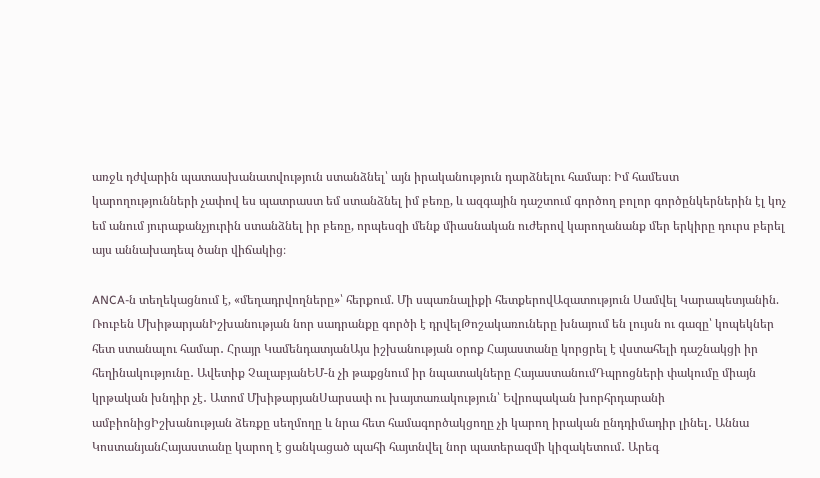առջև դժվարին պատասխանատվություն ստանձնել՝ այն իրականություն դարձնելու համար։ Իմ համեստ կարողությունների չափով ես պատրաստ եմ ստանձնել իմ բեռը, և ազգային դաշտում գործող բոլոր գործընկերներին էլ կոչ եմ անում յուրաքանչյուրին ստանձնել իր բեռը, որպեսզի մենք միասնական ուժերով կարողանանք մեր երկիրը դուրս բերել այս աննախադեպ ծանր վիճակից։

ANCA-ն տեղեկացնում է, «մեղադրվողները»՝ հերքում. Մի սպառնալիքի հետքերովԱզատություն Սամվել Կարապետյանին. Ռուբեն ՄխիթարյանԻշխանության նոր սադրանքը գործի է դրվելԹոշակառուները խնայում են լույսն ու գազը՝ կոպեկներ հետ ստանալու համար․ Հրայր ԿամենդատյանԱյս իշխանության օրոք Հայաստանը կորցրել է վստահելի դաշնակցի իր հեղինակությունը․ Ավետիք ՉալաբյանԵՄ-ն չի թաքցնում իր նպատակները ՀայաստանումԴպրոցների փակումը միայն կրթական խնդիր չէ․ Ատոմ ՄխիթարյանՍարսափ ու խայտառակություն՝ Եվրոպական խորհրդարանի ամբիոնիցԻշխանության ձեռքը սեղմողը և նրա հետ համագործակցողը չի կարող իրական ընդդիմադիր լինել․ Աննա ԿոստանյանՀայաստանը կարող է ցանկացած պահի հայտնվել նոր պատերազմի կիզակետում․ Արեգ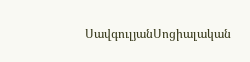ՍավգուլյանՍոցիալական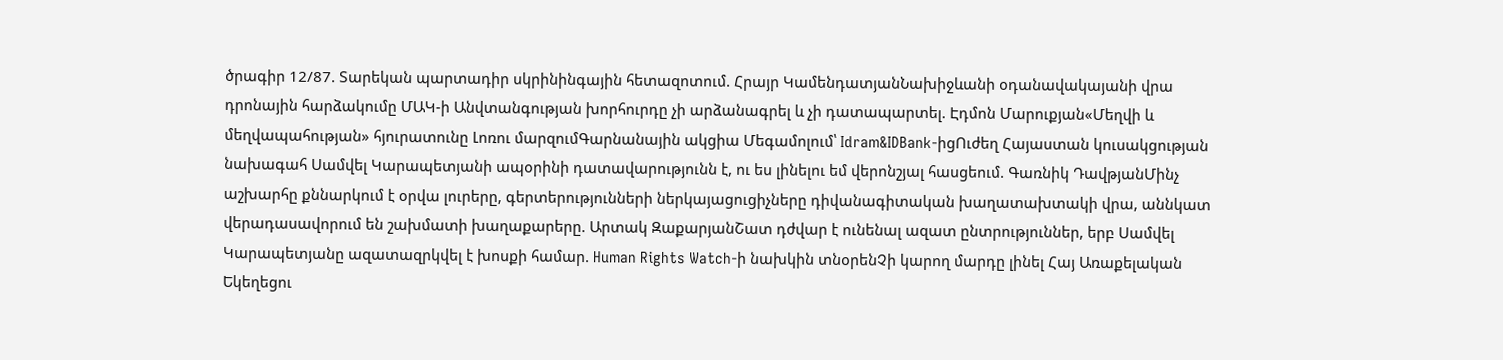ծրագիր 12/87. Տարեկան պարտադիր սկրինինգային հետազոտում. Հրայր ԿամենդատյանՆախիջևանի օդանավակայանի վրա դրոնային հարձակումը ՄԱԿ-ի Անվտանգության խորհուրդը չի արձանագրել և չի դատապարտել. Էդմոն Մարուքյան«Մեղվի և մեղվապահության» հյուրատունը Լոռու մարզումԳարնանային ակցիա Մեգամոլում՝ Idram&IDBank-իցՈւժեղ Հայաստան կուսակցության նախագահ Սամվել Կարապետյանի ապօրինի դատավարությունն է, ու ես լինելու եմ վերոնշյալ հասցեում. Գառնիկ ԴավթյանՄինչ աշխարհը քննարկում է օրվա լուրերը, գերտերությունների ներկայացուցիչները դիվանագիտական խաղատախտակի վրա, աննկատ վերադասավորում են շախմատի խաղաքարերը. Արտակ ԶաքարյանՇատ դժվար է ունենալ ազատ ընտրություններ, երբ Սամվել Կարապետյանը ազատազրկվել է խոսքի համար. Human Rights Watch-ի նախկին տնօրենՉի կարող մարդը լինել Հայ Առաքելական Եկեղեցու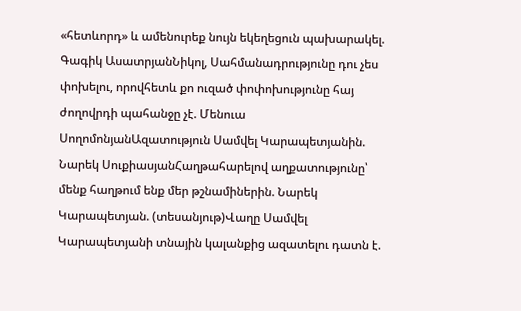«հետևորդ» և ամենուրեք նույն եկեղեցուն պախարակել. Գագիկ ԱսատրյանՆիկոլ, Սահմանադրությունը դու չես փոխելու, որովհետև քո ուզած փոփոխությունը հայ ժողովրդի պահանջը չէ. Մենուա ՍողոմոնյանԱզատություն Սամվել Կարապետյանին. Նարեկ ՍուքիասյանՀաղթահարելով աղքատությունը՝ մենք հաղթում ենք մեր թշնամիներին. Նարեկ Կարապետյան. (տեսանյութ)Վաղը Սամվել Կարապետյանի տնային կալանքից ազատելու դատն է.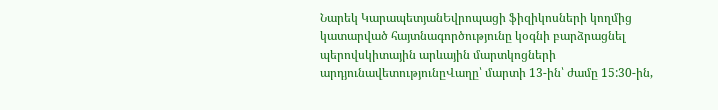Նարեկ ԿարապետյանԵվրոպացի ֆիզիկոսների կողմից կատարված հայտնագործությունը կօգնի բարձրացնել պերովսկիտային արևային մարտկոցների արդյունավետությունըՎաղը՝ մարտի 13-ին՝ ժամը 15:30-ին,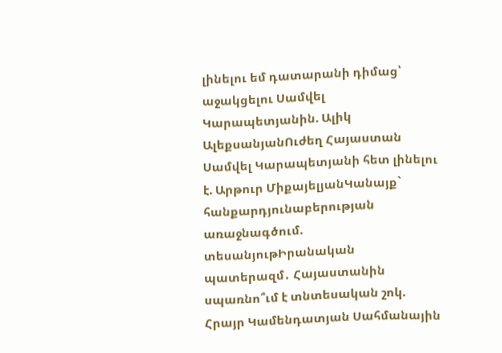լինելու եմ դատարանի դիմաց՝ աջակցելու Սամվել Կարապետյանին. Ալիկ ԱլեքսանյանՈւժեղ Հայաստան Սամվել Կարապետյանի հետ լինելու է. Արթուր ՄիքայելյանԿանայք` հանքարդյունաբերության առաջնագծում. տեսանյութԻրանական պատերազմ․ Հայաստանին սպառնո՞ւմ է տնտեսական շոկ. Հրայր Կամենդատյան Սահմանային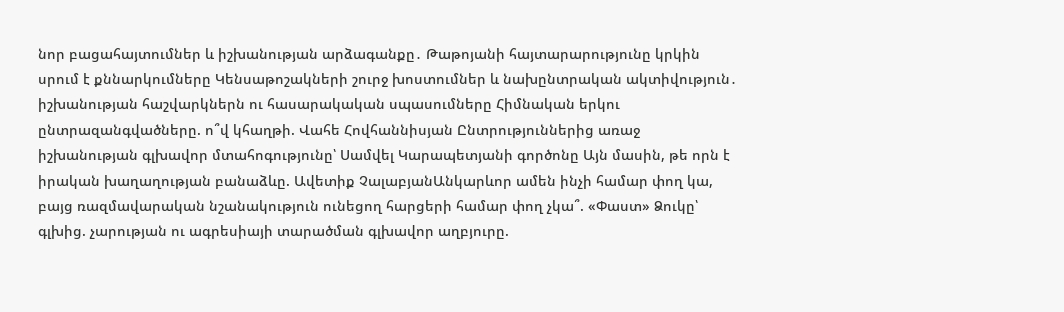նոր բացահայտումներ և իշխանության արձագանքը․ Թաթոյանի հայտարարությունը կրկին սրում է քննարկումները Կենսաթոշակների շուրջ խոստումներ և նախընտրական ակտիվություն․ իշխանության հաշվարկներն ու հասարակական սպասումները Հիմնական երկու ընտրազանգվածները. ո՞վ կհաղթի. Վահե Հովհաննիսյան Ընտրություններից առաջ իշխանության գլխավոր մտահոգությունը՝ Սամվել Կարապետյանի գործոնը Այն մասին, թե որն է իրական խաղաղության բանաձևը. Ավետիք ՉալաբյանԱնկարևոր ամեն ինչի համար փող կա, բայց ռազմավարական նշանակություն ունեցող հարցերի համար փող չկա՞. «Փաստ» Ձուկը՝ գլխից. չարության ու ագրեսիայի տարածման գլխավոր աղբյուրը.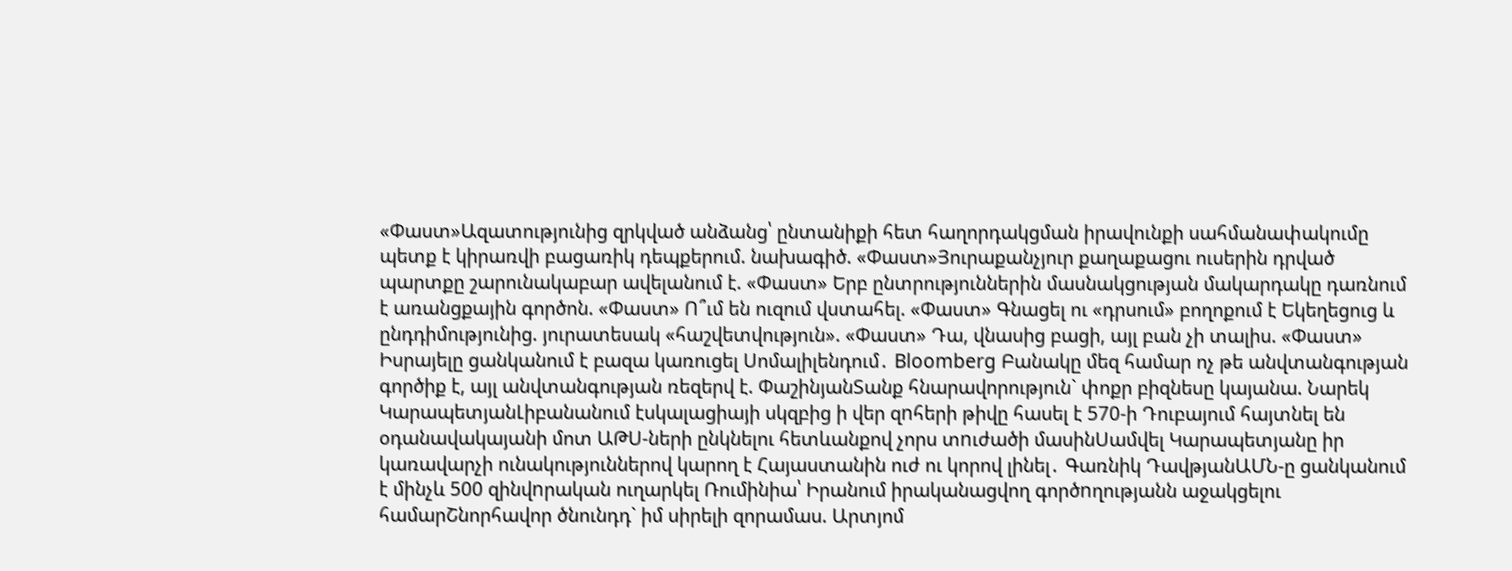«Փաստ»Ազատությունից զրկված անձանց՝ ընտանիքի հետ հաղորդակցման իրավունքի սահմանափակումը պետք է կիրառվի բացառիկ դեպքերում. նախագիծ. «Փաստ»Յուրաքանչյուր քաղաքացու ուսերին դրված պարտքը շարունակաբար ավելանում է. «Փաստ» Երբ ընտրություններին մասնակցության մակարդակը դառնում է առանցքային գործոն. «Փաստ» Ո՞ւմ են ուզում վստահել. «Փաստ» Գնացել ու «դրսում» բողոքում է Եկեղեցուց և ընդդիմությունից. յուրատեսակ «հաշվետվություն». «Փաստ» Դա, վնասից բացի, այլ բան չի տալիս. «Փաստ» Իսրայելը ցանկանում է բազա կառուցել Սոմալիլենդում․ Bloomberg Բանակը մեզ համար ոչ թե անվտանգության գործիք է, այլ անվտանգության ռեզերվ է. ՓաշինյանՏանք հնարավորություն` փոքր բիզնեսը կայանա. Նարեկ ԿարապետյանԼիբանանում էսկալացիայի սկզբից ի վեր զnհերի թիվը հասել է 570-ի Դուբայում հայտնել են օդանավակայանի մոտ ԱԹU-ների ընկնելու հետևանքով չորս տnւժածի մասինՍամվել Կարապետյանը իր կառավարչի ունակություններով կարող է Հայաստանին ուժ ու կորով լինել․ Գառնիկ ԴավթյանԱՄՆ-ը ցանկանում է մինչև 500 զինվnրական ուղարկել Ռումինիա՝ Իրանում իրականացվող գործnղությանն աջակցելու համարՇնորհավոր ծնունդդ` իմ սիրելի զորամաս. Արտյոմ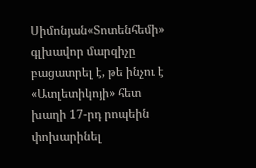Սիմոնյան«Տոտենհեմի» գլխավոր մարզիչը բացատրել է, թե ինչու է «Ատլետիկոյի» հետ խաղի 17-րդ րոպեին փոխարինել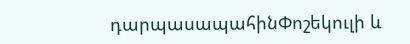դարպասապահինՓոշեկուլի և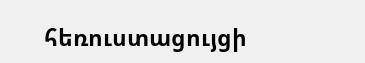հեռուստացույցի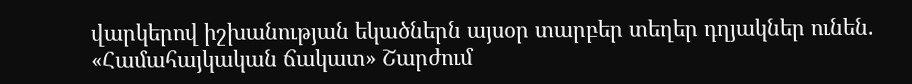վարկերով իշխանության եկածներն այսօր տարբեր տեղեր դղյակներ ունեն. «Համահայկական ճակատ» Շարժում